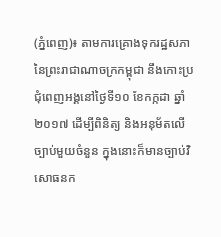(ភ្នំពេញ)៖ តាមការគ្រោងទុករដ្ឋសភា នៃព្រះរាជាណាចក្រកម្ពុជា នឹងកោះប្រជុំពេញអង្គនៅថ្ងៃទី១០ ខែកក្កដា ឆ្នាំ ២០១៧ ដើម្បីពិនិត្យ និងអនុម័តលើច្បាប់មួយចំនួន ក្នុងនោះក៏មានច្បាប់វិសោធនក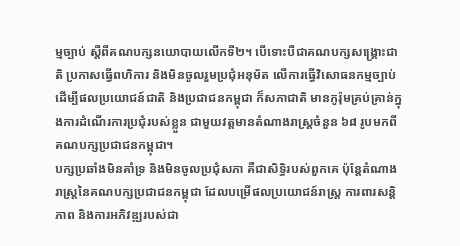ម្មច្បាប់ ស្តីពីគណបក្សនយោបាយលើកទី២។ បើទោះបីជាគណបក្សសង្គ្រោះជាតិ ប្រកាសធ្វើពហិការ និងមិនចូលរួមប្រជុំអនុម័ត លើការធ្វើវិសោធនកម្មច្បាប់ដើម្បីផលប្រយោជន៍ជាតិ និងប្រជាជនកម្ពុជា ក៏សភាជាតិ មានកូរ៉ុមគ្រប់គ្រាន់ក្នុងការដំណើរការប្រជុំរបស់ខ្លួន ជាមួយវត្តមានតំណាងរាស្ត្រចំនួន ៦៨ រូបមកពីគណបក្សប្រជាជនកម្ពុជា។
បក្សប្រឆាំងមិនគាំទ្រ និងមិនចូលប្រជុំសភា គឺជាសិទ្ធិរបស់ពួកគេ ប៉ុន្តែតំណាងរាស្ត្រនៃគណបក្សប្រជាជនកម្ពុជា ដែលបម្រើផលប្រយោជន៍រាស្ត្រ ការពារសន្តិភាព និងការអភិវឌ្ឍរបស់ជា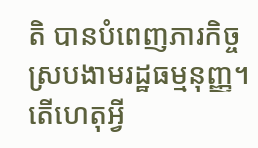តិ បានបំពេញភារកិច្ចស្របងាមរដ្ឋធម្មនុញ្ញ។ តើហេតុអ្វី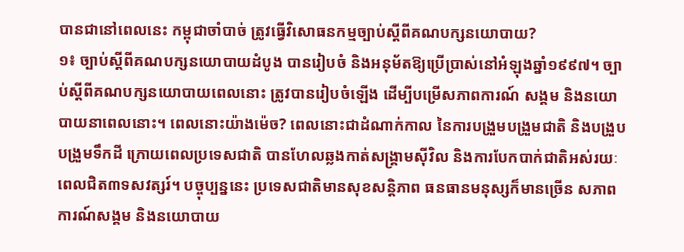បានជានៅពេលនេះ កម្ពុជាចាំបាច់ ត្រូវធ្វើវិសោធនកម្មច្បាប់ស្តីពីគណបក្សនយោបាយ?
១៖ ច្បាប់ស្តីពីគណបក្សនយោបាយដំបូង បានរៀបចំ និងអនុម័តឱ្យប្រើប្រាស់នៅអំឡុងឆ្នាំ១៩៩៧។ ច្បាប់ស្តីពីគណបក្សនយោបាយពេលនោះ ត្រូវបានរៀបចំឡើង ដើម្បីបម្រើសភាពការណ៍ សង្គម និងនយោបាយនាពេលនោះ។ ពេលនោះយ៉ាងម៉េច? ពេលនោះជាដំណាក់កាល នៃការបង្រួមបង្រួមជាតិ និងបង្រួបបង្រួមទឹកដី ក្រោយពេលប្រទេសជាតិ បានហែលឆ្លងកាត់សង្រ្គាមស៊ីវិល និងការបែកបាក់ជាតិអស់រយៈពេលជិត៣ទសវត្សរ៍។ បច្ចុប្បន្ននេះ ប្រទេសជាតិមានសុខសន្តិភាព ធនធានមនុស្សក៏មានច្រើន សភាពការណ៍សង្គម និងនយោបាយ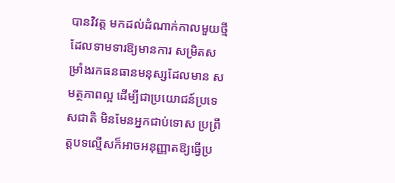បានវិវត្ត មកដល់ដំណាក់កាលមួយថ្មី ដែលទាមទារឱ្យមានការ សម្រិតសម្រាំងរកធនធានមនុស្សដែលមាន សមត្ថភាពល្អ ដើម្បីជាប្រយោជន៍ប្រទេសជាតិ មិនមែនអ្នកជាប់ទោស ប្រព្រឹត្តបទល្មើសក៏អាចអនុញ្ញាតឱ្យធ្វើប្រ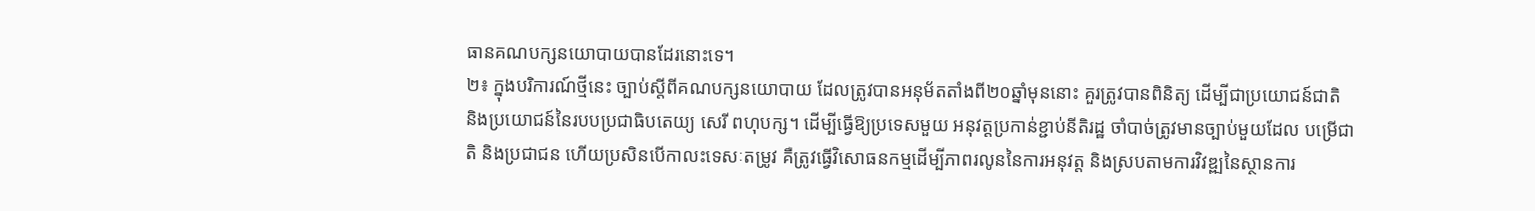ធានគណបក្សនយោបាយបានដែរនោះទេ។
២៖ ក្នុងបរិការណ៍ថ្មីនេះ ច្បាប់ស្តីពីគណបក្សនយោបាយ ដែលត្រូវបានអនុម័តតាំងពី២០ឆ្នាំមុននោះ គួរត្រូវបានពិនិត្យ ដើម្បីជាប្រយោជន៍ជាតិ និងប្រយោជន៍នៃរបបប្រជាធិបតេយ្យ សេរី ពហុបក្ស។ ដើម្បីធ្វើឱ្យប្រទេសមួយ អនុវត្តប្រកាន់ខ្ជាប់នីតិរដ្ឋ ចាំបាច់ត្រូវមានច្បាប់មួយដែល បម្រើជាតិ និងប្រជាជន ហើយប្រសិនបើកាលះទេសៈតម្រូវ គឺត្រូវធ្វើវិសោធនកម្មដើម្បីភាពរលូននៃការអនុវត្ត និងស្របតាមការវិវឌ្ឍនៃស្ថានការ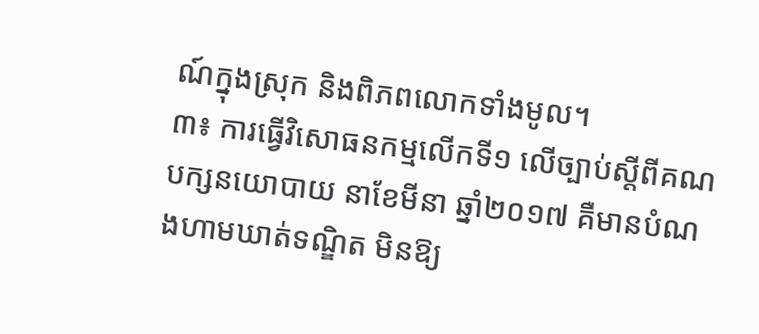ណ៍ក្នុងស្រុក និងពិភពលោកទាំងមូល។
៣៖ ការធ្វើវិសោធនកម្មលើកទី១ លើច្បាប់ស្តីពីគណបក្សនយោបាយ នាខែមីនា ឆ្នាំ២០១៧ គឺមានបំណងហាមឃាត់ទណ្ឌិត មិនឱ្យ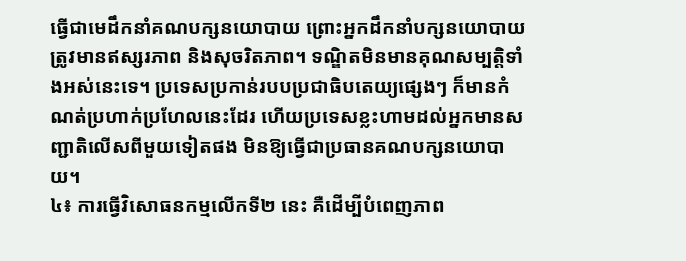ធ្វើជាមេដឹកនាំគណបក្សនយោបាយ ព្រោះអ្នកដឹកនាំបក្សនយោបាយ ត្រូវមានឥស្សរភាព និងសុចរិតភាព។ ទណ្ឌិតមិនមានគុណសម្បត្តិទាំងអស់នេះទេ។ ប្រទេសប្រកាន់របបប្រជាធិបតេយ្យផ្សេងៗ ក៏មានកំណត់ប្រហាក់ប្រហែលនេះដែរ ហើយប្រទេសខ្លះហាមដល់អ្នកមានសញ្ជាតិលើសពីមួយទៀតផង មិនឱ្យធ្វើជាប្រធានគណបក្សនយោបាយ។
៤៖ ការធ្វើវិសោធនកម្មលើកទី២ នេះ គឺដើម្បីបំពេញភាព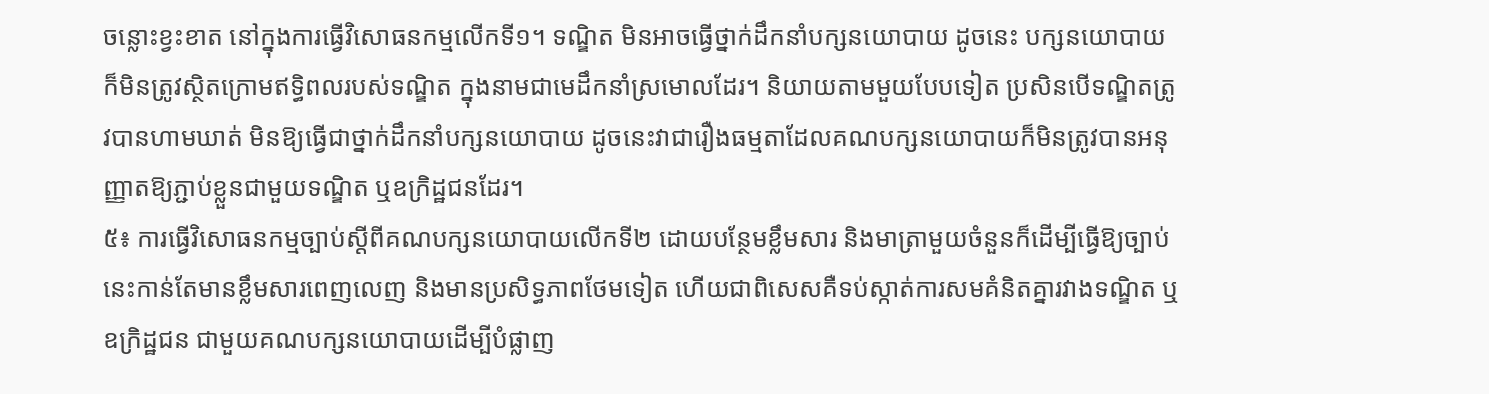ចន្លោះខ្វះខាត នៅក្នុងការធ្វើវិសោធនកម្មលើកទី១។ ទណ្ឌិត មិនអាចធ្វើថ្នាក់ដឹកនាំបក្សនយោបាយ ដូចនេះ បក្សនយោបាយ ក៏មិនត្រូវស្ថិតក្រោមឥទ្ធិពលរបស់ទណ្ឌិត ក្នុងនាមជាមេដឹកនាំស្រមោលដែរ។ និយាយតាមមួយបែបទៀត ប្រសិនបើទណ្ឌិតត្រូវបានហាមឃាត់ មិនឱ្យធ្វើជាថ្នាក់ដឹកនាំបក្សនយោបាយ ដូចនេះវាជារឿងធម្មតាដែលគណបក្សនយោបាយក៏មិនត្រូវបានអនុញ្ញាតឱ្យភ្ជាប់ខ្លួនជាមួយទណ្ឌិត ឬឧក្រិដ្ឋជនដែរ។
៥៖ ការធ្វើវិសោធនកម្មច្បាប់ស្តីពីគណបក្សនយោបាយលើកទី២ ដោយបន្ថែមខ្លឹមសារ និងមាត្រាមួយចំនួនក៏ដើម្បីធ្វើឱ្យច្បាប់នេះកាន់តែមានខ្លឹមសារពេញលេញ និងមានប្រសិទ្ធភាពថែមទៀត ហើយជាពិសេសគឺទប់ស្កាត់ការសមគំនិតគ្នារវាងទណ្ឌិត ឬឧក្រិដ្ឋជន ជាមួយគណបក្សនយោបាយដើម្បីបំផ្លាញ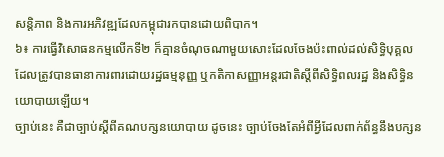សន្តិភាព និងការអភិវឌ្ឍដែលកម្ពុជារកបានដោយពិបាក។
៦៖ ការធ្វើវិសោធនកម្មលើកទី២ ក៏គ្មានចំណុចណាមួយសោះដែលចែងប៉ះពាល់ដល់សិទ្ធិបុគ្គល ដែលត្រូវបានធានាការពារដោយរដ្ឋធម្មនុញ្ញ ឬកតិកាសញ្ញាអន្តរជាតិស្តីពីសិទ្ធិពលរដ្ឋ និងសិទ្ធិនយោបាយឡើយ។
ច្បាប់នេះ គឺជាច្បាប់ស្តីពីគណបក្សនយោបាយ ដូចនេះ ច្បាប់ចែងតែអំពីអ្វីដែលពាក់ព័ន្ធនឹងបក្សន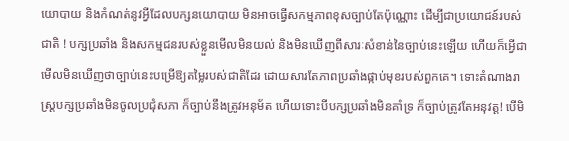យោបាយ និងកំណត់នូវអ្វីដែលបក្សនយោបាយ មិនអាចធ្វើសកម្មភាពខុសច្បាប់តែប៉ុណ្ណោះ ដើម្បីជាប្រយោជន៍របស់ជាតិ ! បក្សប្រឆាំង និងសកម្មជនរបស់ខ្លួនមើលមិនយល់ និងមិនឃើញពីសារៈសំខាន់នៃច្បាប់នេះឡើយ ហើយក៏អ្វើជាមើលមិនឃើញថាច្បាប់នេះបម្រើឱ្យតម្លៃរបស់ជាតិដែរ ដោយសារតែភាពប្រឆាំងផ្កាប់មុខរបស់ពួកគេ។ ទោះតំណាងរាស្រ្តបក្សប្រឆាំងមិនចូលប្រជុំសភា ក៏ច្បាប់នឹងត្រូវអនុម័ត ហើយទោះបីបក្សប្រឆាំងមិនគាំទ្រ ក៏ច្បាប់ត្រូវតែអនុវត្ត! បើមិ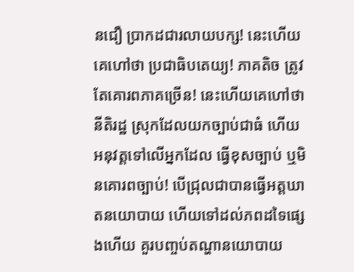នជឿ ប្រាកដជារលាយបក្ស! នេះហើយ គេហៅថា ប្រជាធិបតេយ្យ! ភាគតិច ត្រូវតែគោរពភាគច្រើន! នេះហើយគេហៅថា នីតិរដ្ឋ ស្រុកដែលយកច្បាប់ជាធំ ហើយអនុវត្តទៅលើអ្នកដែល ធ្វើខុសច្បាប់ ឬមិនគោរពច្បាប់! បើជ្រុលជាបានធ្វើអត្តឃាតនយោបាយ ហើយទៅដល់ភពដទៃផ្សេងហើយ គួរបញ្ចប់តណ្ហានយោបាយ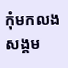កុំមកលងសង្គម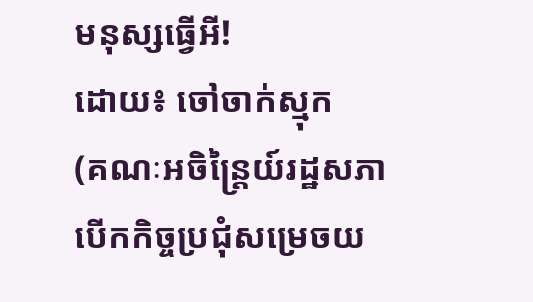មនុស្សធ្វើអី!
ដោយ៖ ចៅចាក់ស្មុក
(គណៈអចិន្ត្រៃយ៍រដ្ឋសភា បើកកិច្ចប្រជុំសម្រេចយ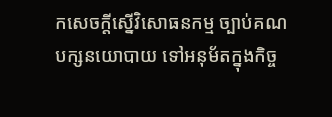កសេចក្តីស្នើវិសោធនកម្ម ច្បាប់គណបក្សនយោបាយ ទៅអនុម័តក្នុងកិច្ច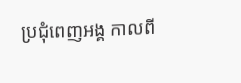ប្រជុំពេញអង្គ កាលពី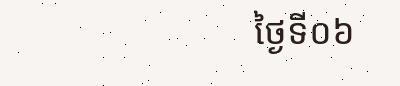ថ្ងៃទី០៦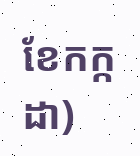ខែកក្កដា)